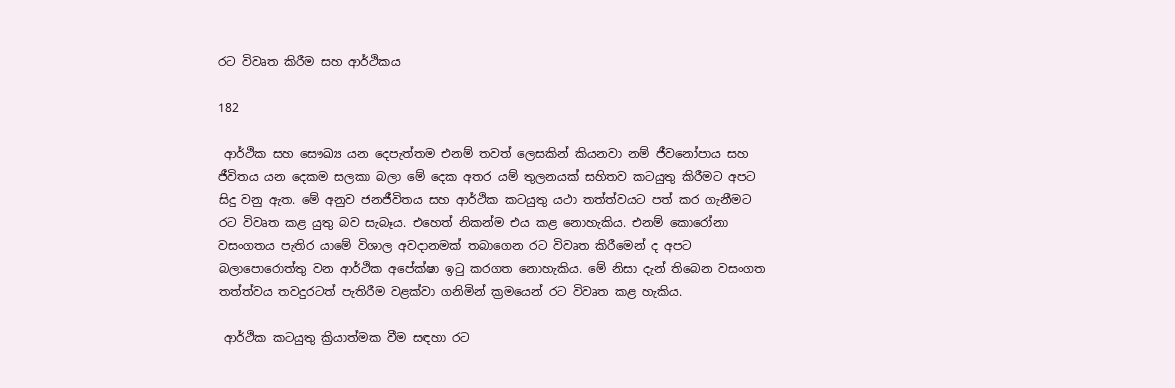රට විවෘත කිරීම සහ ආර්ථිකය

182

 ආර්ථික සහ සෞඛ්‍ය යන දෙපැත්තම එනම් තවත් ලෙසකින් කියනවා නම් ජීවනෝපාය සහ ජීවිතය යන දෙකම සලකා බලා මේ දෙක අතර යම් තුලනයක් සහිතව කටයුතු කිරීමට අපට සිදු වනු ඇත. මේ අනුව ජනජීවිතය සහ ආර්ථික කටයුතු යථා තත්ත්වයට පත් කර ගැනීමට රට විවෘත කළ යුතු බව සැබෑය. එහෙත් නිකන්ම එය කළ නොහැකිය. එනම් කොරෝනා වසංගතය පැතිර යාමේ විශාල අවදානමක් තබාගෙන රට විවෘත කිරීමෙන් ද අපට බලාපොරොත්තු වන ආර්ථික අපේක්ෂා ඉටු කරගත නොහැකිය. මේ නිසා දැන් තිබෙන වසංගත තත්ත්වය තවදුරටත් පැතිරීම වළක්වා ගනිමින් ක්‍රමයෙන් රට විවෘත කළ හැකිය.

 ආර්ථික කටයුතු ක්‍රියාත්මක වීම සඳහා රට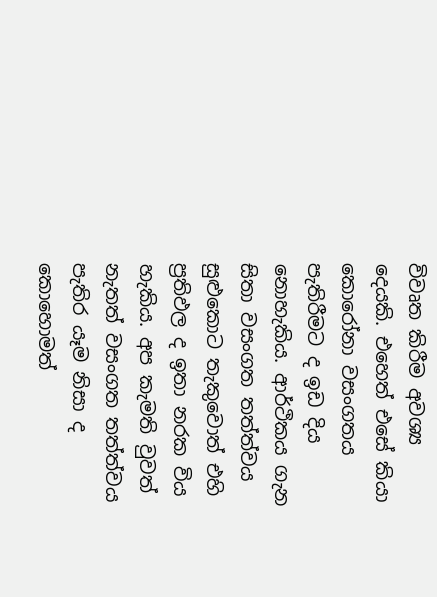විවෘත කිරීම අවශ්‍ය දෙයකි. එහෙත් එසේ කියා කොරෝනා වසංගතය පැතිරීමට ද ඉඩ දිය නොහැකිය. ආර්ථිකය ගැන සිතා වසංගත තත්ත්වය සුළුකොට තැකුවොත් එහි ප්‍රතිඵල ද ඉතා නරක විය හැකිය. අප කැමති වුවත් නැතත් වසංගත තත්ත්වය පැතිර යෑම නිසා ද කොහොමත්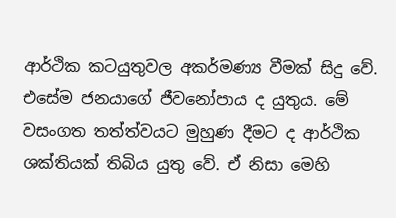ආර්ථික කටයුතුවල අකර්මණ්‍ය වීමක් සිදු වේ. එසේම ජනයාගේ ජීවනෝපාය ද යුතුය. මේ වසංගත තත්ත්වයට මුහුණ දීමට ද ආර්ථික ශක්තියක් තිබිය යුතු වේ. ඒ නිසා මෙහි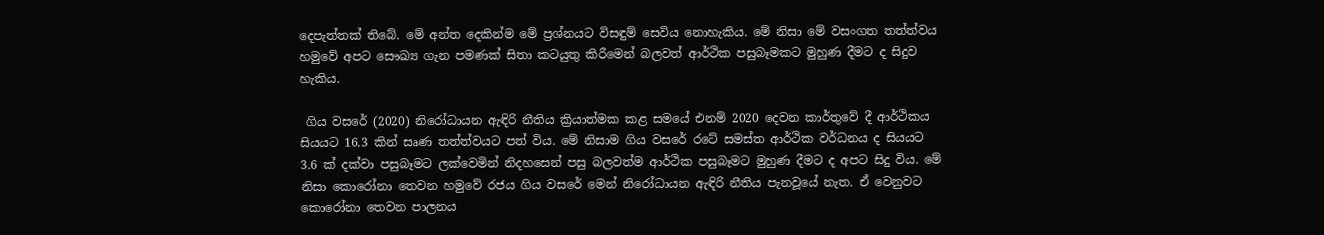දෙපැත්තක් තිබේ. මේ අන්ත දෙකින්ම මේ ප්‍රශ්නයට විසඳුම් සෙවිය නොහැකිය. මේ නිසා මේ වසංගත තත්ත්වය හමුවේ අපට සෞඛ්‍ය ගැන පමණක් සිතා කටයුතු කිරීමෙන් බලවත් ආර්ථික පසුබෑමකට මුහුණ දීමට ද සිදුව හැකිය.

 ගිය වසරේ (2020) නිරෝධායන ඇඳිරි නීතිය ක්‍රියාත්මක කළ සමයේ එනම් 2020 දෙවන කාර්තුවේ දී ආර්ථිකය සියයට 16.3 කින් සෘණ තත්ත්වයට පත් විය. මේ නිසාම ගිය වසරේ රටේ සමස්ත ආර්ථික වර්ධනය ද සියයට 3.6 ක් දක්වා පසුබෑමට ලක්වෙමින් නිදහසෙන් පසු බලවත්ම ආර්ථික පසුබෑමට මුහුණ දීමට ද අපට සිදු විය. මේ නිසා කොරෝනා තෙවන හමුවේ රජය ගිය වසරේ මෙන් නිරෝධායන ඇඳිරි නීතිය පැනවූයේ නැත. ඒ වෙනුවට කොරෝනා තෙවන පාලනය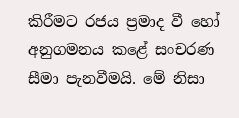කිරීමට රජය ප්‍රමාද වී හෝ අනුගමනය කළේ සංචරණ සීමා පැනවීමයි. මේ නිසා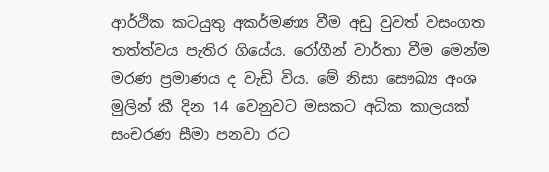ආර්ථික කටයුතු අකර්මණ්‍ය වීම අඩු වුවත් වසංගත තත්ත්වය පැතිර ගියේය. රෝගීන් වාර්තා වීම මෙන්ම මරණ ප්‍රමාණය ද වැඩි විය. මේ නිසා සෞඛ්‍ය අංශ මුලින් කී දින 14 වෙනුවට මසකට අධික කාලයක් සංචරණ සීමා පනවා රට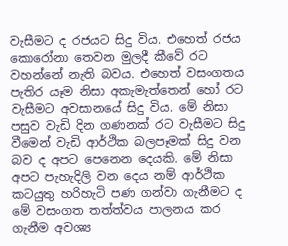වැසීමට ද රජයට සිදු විය. එහෙත් රජය කොරෝනා තෙවන මුලදී කීවේ රට වහන්නේ නැති බවය. එහෙත් වසංගතය පැතිර යෑම නිසා අකැමැත්තෙන් හෝ රට වැසීමට අවසානයේ සිදු විය. මේ නිසා පසුව වැඩි දින ගණනක් රට වැසීමට සිදු වීමෙන් වැඩි ආර්ථික බලපෑමක් සිදු වන බව ද අපට පෙනෙන දෙයකි. මේ නිසා අපට පැහැදිලි වන දෙය නම් ආර්ථික කටයුතු හරිහැටි පණ ගන්වා ගැනීමට ද මේ වසංගත තත්ත්වය පාලනය කර ගැනීම අවශ්‍ය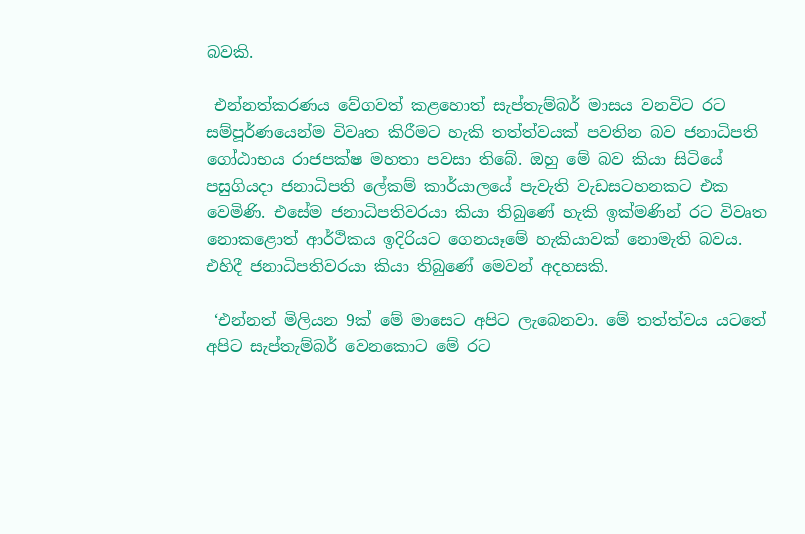බවකි.

 එන්නත්කරණය වේගවත් කළහොත් සැප්තැම්බර් මාසය වනවිට රට සම්පූර්ණයෙන්ම විවෘත කිරීමට හැකි තත්ත්වයක් පවතින බව ජනාධිපති ගෝඨාභය රාජපක්ෂ මහතා පවසා තිබේ. ඔහු මේ බව කියා සිටියේ පසුගියදා ජනාධිපති ලේකම් කාර්යාලයේ පැවැති වැඩසටහනකට එක වෙමිණි. එසේම ජනාධිපතිවරයා කියා තිබුණේ හැකි ඉක්මණින් රට විවෘත නොකළොත් ආර්ථිකය ඉදිරියට ගෙනයෑමේ හැකියාවක් නොමැති බවය. එහිදී ජනාධිපතිවරයා කියා තිබුණේ මෙවන් අදහසකි.

 ‘එන්නත් මිලියන 9ක් මේ මාසෙට අපිට ලැබෙනවා. මේ තත්ත්වය යටතේ අපිට සැප්තැම්බර් වෙනකොට මේ රට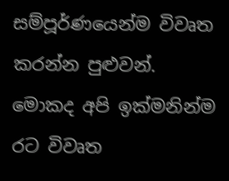සම්පූර්ණයෙන්ම විවෘත කරන්න පුළුවන්. මොකද අපි ඉක්මනින්ම රට විවෘත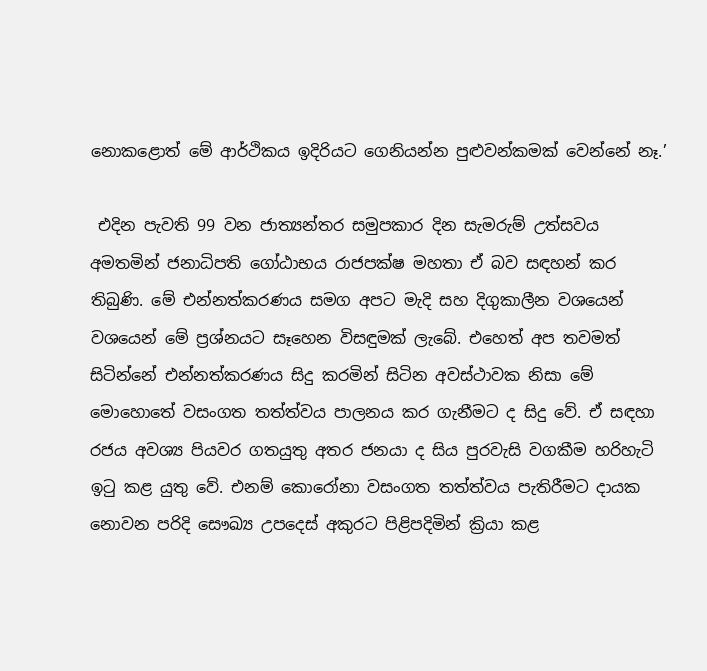නොකළොත් මේ ආර්ථිකය ඉදිරියට ගෙනියන්න පුළුවන්කමක් වෙන්නේ නෑ.’

 එදින පැවති 99 වන ජාත්‍යන්තර සමුපකාර දින සැමරුම් උත්සවය අමතමින් ජනාධිපති ගෝඨාභය රාජපක්ෂ මහතා ඒ බව සඳහන් කර තිබුණි. මේ එන්නත්කරණය සමග අපට මැදි සහ දිගුකාලීන වශයෙන් වශයෙන් මේ ප්‍රශ්නයට සෑහෙන විසඳුමක් ලැබේ. එහෙත් අප තවමත් සිටින්නේ එන්නත්කරණය සිදු කරමින් සිටින අවස්ථාවක නිසා මේ මොහොතේ වසංගත තත්ත්වය පාලනය කර ගැනීමට ද සිදු වේ. ඒ සඳහා රජය අවශ්‍ය පියවර ගතයුතු අතර ජනයා ද සිය පුරවැසි වගකීම හරිහැටි ඉටු කළ යුතු වේ. එනම් කොරෝනා වසංගත තත්ත්වය පැතිරීමට දායක නොවන පරිදි සෞඛ්‍ය උපදෙස් අකුරට පිළිපදිමින් ක්‍රියා කළ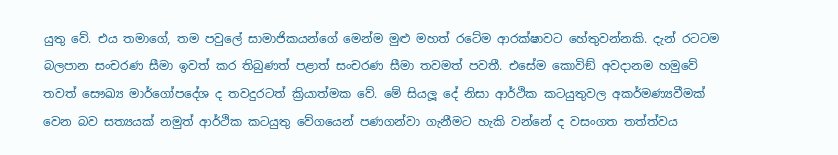යුතු වේ. එය තමාගේ, තම පවුලේ සාමාජිකයන්ගේ මෙන්ම මුළු මහත් රටේම ආරක්ෂාවට හේතුවන්නකි. දැන් රටටම බලපාන සංචරණ සීමා ඉවත් කර තිබුණත් පළාත් සංචරණ සීමා තවමත් පවතී. එසේම කොවිඞ් අවදානම හමුවේ තවත් සෞඛ්‍ය මාර්ගෝපදේශ ද තවදුරටත් ක්‍රියාත්මක වේ. මේ සියලූ දේ නිසා ආර්ථික කටයුතුවල අකර්මණ්‍යවීමක් වෙන බව සත්‍යයක් නමුත් ආර්ථික කටයුතු වේගයෙන් පණගන්වා ගැනීමට හැකි වන්නේ ද වසංගත තත්ත්වය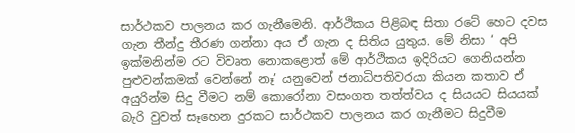සාර්ථකව පාලනය කර ගැනීමෙනි. ආර්ථිකය පිළිබඳ සිතා රටේ හෙට දවස ගැන තීන්දු තීරණ ගන්නා අය ඒ ගැන ද සිතිය යුතුය. මේ නිසා ‘ අපි ඉක්මනින්ම රට විවෘත නොකළොත් මේ ආර්ථිකය ඉදිරියට ගෙනියන්න පුළුවන්කමක් වෙන්නේ නෑ’ යනුවෙන් ජනාධිපතිවරයා කියන කතාව ඒ අයුරින්ම සිදු වීමට නම් කොරෝනා වසංගත තත්ත්වය ද සියයට සියයක් බැරි වුවත් සෑහෙන දුරකට සාර්ථකව පාලනය කර ගැනීමට සිදුවීම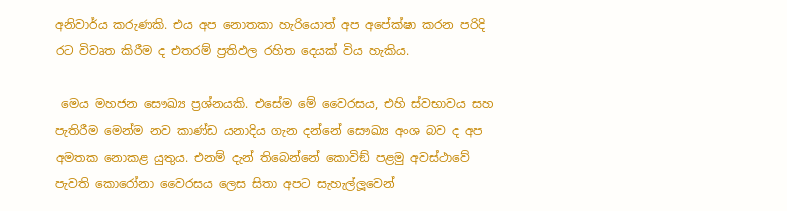අනිවාර්ය කරුණකි. එය අප නොතකා හැරියොත් අප අපේක්ෂා කරන පරිදි රට විවෘත කිරීම ද එතරම් ප්‍රතිඵල රහිත දෙයක් විය හැකිය.

 මෙය මහජන සෞඛ්‍ය ප්‍රශ්නයකි. එසේම මේ වෛරසය, එහි ස්වභාවය සහ පැතිරීම මෙන්ම නව කාණ්ඩ යනාදිය ගැන දන්නේ සෞඛ්‍ය අංශ බව ද අප අමතක නොකළ යුතුය. එනම් දැන් තිබෙන්නේ කොවිඞ් පළමු අවස්ථාවේ පැවති කොරෝනා වෛරසය ලෙස සිතා අපට සැහැල්ලූවෙන්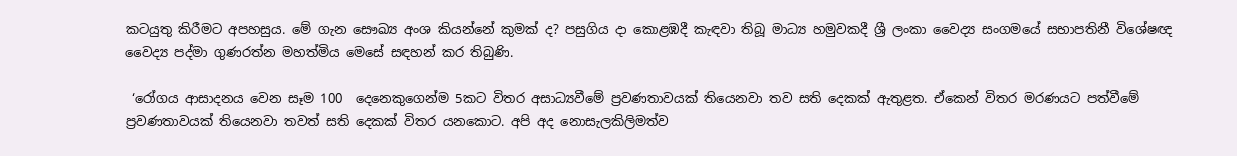කටයුතු කිරීමට අපහසුය. මේ ගැන සෞඛ්‍ය අංශ කියන්නේ කුමක් ද? පසුගිය දා කොළඹදී කැඳවා තිබූ මාධ්‍ය හමුවකදී ශ්‍රී ලංකා වෛද්‍ය සංගමයේ සභාපතිනී විශේෂඥ වෛද්‍ය පද්මා ගුණරත්න මහත්මිය මෙසේ සඳහන් කර තිබුණි.

 ‘රෝගය ආසාදනය වෙන සෑම 100  දෙනෙකුගෙන්ම 5කට විතර අසාධ්‍යවීමේ ප්‍රවණතාවයක් තියෙනවා තව සති දෙකක් ඇතුළත. ඒකෙන් විතර මරණයට පත්වීමේ ප්‍රවණතාවයක් තියෙනවා තවත් සති දෙකක් විතර යනකොට. අපි අද නොසැලකිලිමත්ව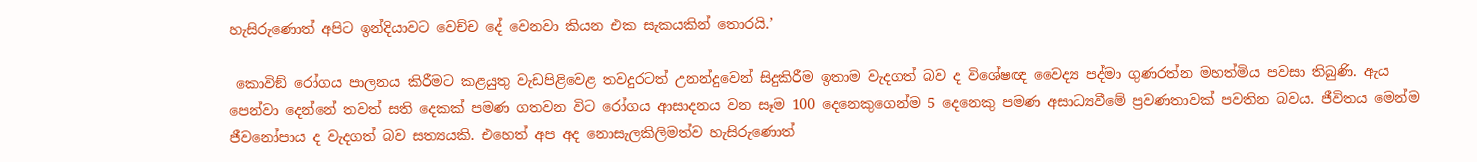හැසිරුණොත් අපිට ඉන්දියාවට වෙච්ච දේ වෙනවා කියන එක සැකයකින් තොරයි.’

 කොවිඞ් රෝගය පාලනය කිරීමට කළයුතු වැඩපිළිවෙළ තවදුරටත් උනන්දුවෙන් සිදුකිරීම ඉතාම වැදගත් බව ද විශේෂඥ වෛද්‍ය පද්මා ගුණරත්න මහත්මිය පවසා තිබුණි. ඇය පෙන්වා දෙන්නේ තවත් සති දෙකක් පමණ ගතවන විට රෝගය ආසාදනය වන සෑම 100 දෙනෙකුගෙන්ම 5 දෙනෙකු පමණ අසාධ්‍යවීමේ ප්‍රවණතාවක් පවතින බවය. ජීවිතය මෙන්ම ජීවනෝපාය ද වැදගත් බව සත්‍යයකි. එහෙත් අප අද නොසැලකිලිමත්ව හැසිරුණොත්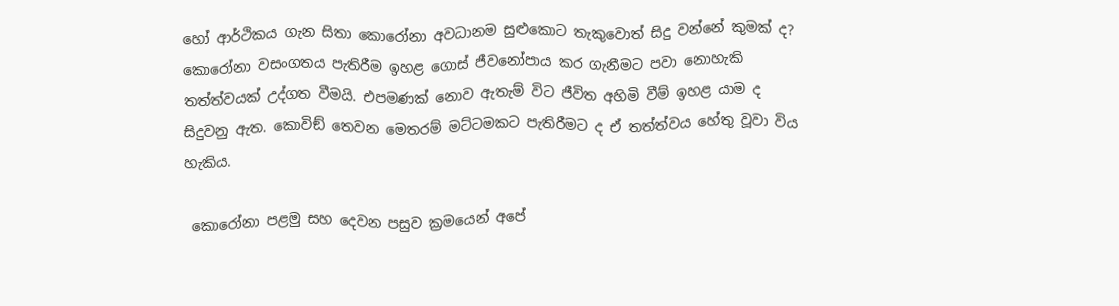හෝ ආර්ථිකය ගැන සිතා කොරෝනා අවධානම සුළුකොට තැකුවොත් සිදු වන්නේ කුමක් ද? කොරෝනා වසංගතය පැතිරීම ඉහළ ගොස් ජීවනෝපාය කර ගැනීමට පවා නොහැකි තත්ත්වයක් උද්ගත වීමයි. එපමණක් නොව ඇතැම් විට ජීවිත අහිමි වීම් ඉහළ යාම ද සිදුවනු ඇත. කොවිඞ් තෙවන මෙතරම් මට්ටමකට පැතිරීමට ද ඒ තත්ත්වය හේතු වූවා විය හැකිය.

 කොරෝනා පළමු සහ දෙවන පසුව ක්‍රමයෙන් අපේ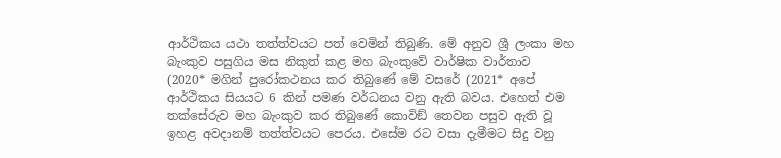ආර්ථිකය යථා තත්ත්වයට පත් වෙමින් තිබුණි. මේ අනුව ශ්‍රී ලංකා මහ බැංකුව පසුගිය මස නිකුත් කළ මහ බැංකුවේ වාර්ෂික වාර්තාව (2020* මගින් පුරෝකථනය කර තිබුණේ මේ වසරේ (2021* අපේ ආර්ථිකය සියයට 6 කින් පමණ වර්ධනය වනු ඇති බවය. එහෙත් එම තක්සේරුව මහ බැංකුව කර තිබුණේ කොවිඞ් තෙවන පසුව ඇති වූ ඉහළ අවදානම් තත්ත්වයට පෙරය. එසේම රට වසා දැමීමට සිදු වනු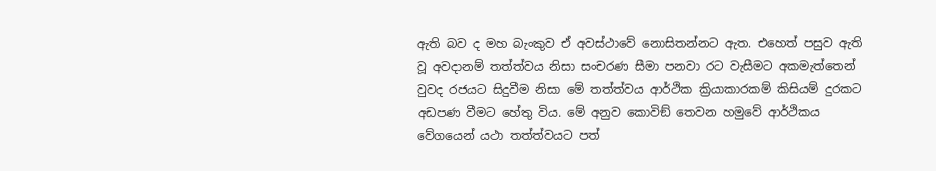ඇති බව ද මහ බැංකුව ඒ අවස්ථාවේ නොසිතන්නට ඇත. එහෙත් පසුව ඇති වූ අවදානම් තත්ත්වය නිසා සංචරණ සීමා පනවා රට වැසීමට අකමැත්තෙන් වුවද රජයට සිදුවීම නිසා මේ තත්ත්වය ආර්ථික ක්‍රියාකාරකම් කිසියම් දුරකට අඩපණ වීමට හේතු විය. මේ අනුව කොවිඞ් තෙවන හමුවේ ආර්ථිකය වේගයෙන් යථා තත්ත්වයට පත්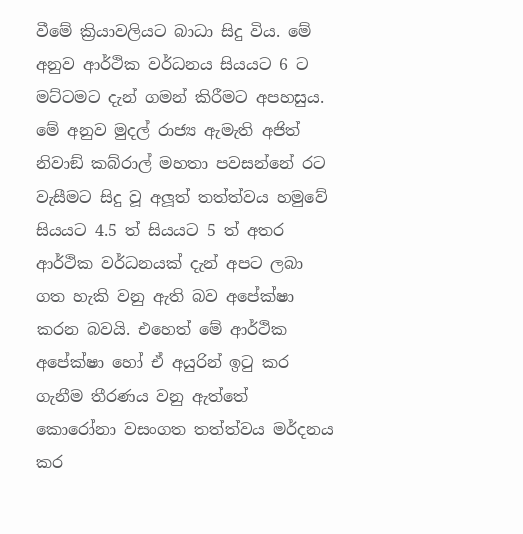වීමේ ක්‍රියාවලියට බාධා සිදු විය. මේ අනුව ආර්ථික වර්ධනය සියයට 6 ට මට්ටමට දැන් ගමන් කිරීමට අපහසුය. මේ අනුව මුදල් රාජ්‍ය ඇමැති අජිත් නිවාඞ් කබ්රාල් මහතා පවසන්නේ රට වැසීමට සිදු වූ අලූත් තත්ත්වය හමුවේ සියයට 4.5 ත් සියයට 5 ත් අතර ආර්ථික වර්ධනයක් දැන් අපට ලබා ගත හැකි වනු ඇති බව අපේක්ෂා කරන බවයි. එහෙත් මේ ආර්ථික අපේක්ෂා හෝ ඒ අයුරින් ඉටු කර ගැනීම තීරණය වනු ඇත්තේ කොරෝනා වසංගත තත්ත්වය මර්දනය කර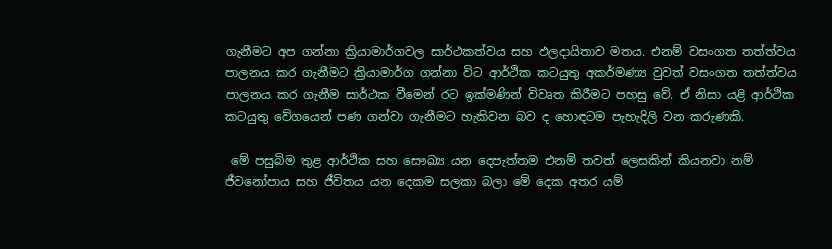ගැනීමට අප ගන්නා ක්‍රියාමාර්ගවල සාර්ථකත්වය සහ ඵලදායිතාව මතය. එනම් වසංගත තත්ත්වය පාලනය කර ගැනීමට ක්‍රියාමාර්ග ගන්නා විට ආර්ථික කටයුතු අකර්මණ්‍ය වුවත් වසංගත තත්ත්වය පාලනය කර ගැනීම සාර්ථක වීමෙන් රට ඉක්මණින් විවෘත කිරීමට පහසු වේ. ඒ නිසා යළි ආර්ථික කටයුතු වේගයෙන් පණ ගන්වා ගැනීමට හැකිවන බව ද හොඳටම පැහැදිලි වන කරුණකි.

 මේ පසුබිම තුළ ආර්ථික සහ සෞඛ්‍ය යන දෙපැත්තම එනම් තවත් ලෙසකින් කියනවා නම් ජීවනෝපාය සහ ජීවිතය යන දෙකම සලකා බලා මේ දෙක අතර යම්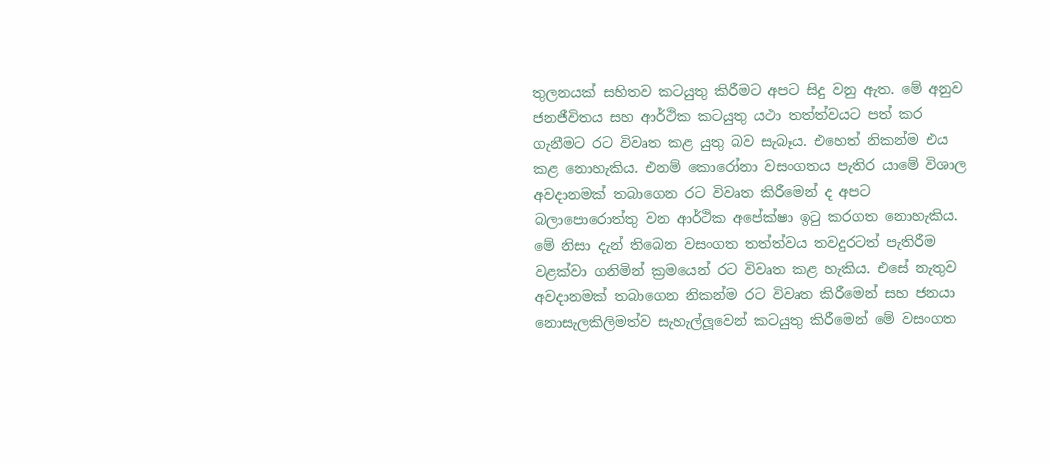තුලනයක් සහිතව කටයුතු කිරීමට අපට සිදු වනු ඇත. මේ අනුව ජනජීවිතය සහ ආර්ථික කටයුතු යථා තත්ත්වයට පත් කර ගැනීමට රට විවෘත කළ යුතු බව සැබෑය. එහෙත් නිකන්ම එය කළ නොහැකිය. එනම් කොරෝනා වසංගතය පැතිර යාමේ විශාල අවදානමක් තබාගෙන රට විවෘත කිරීමෙන් ද අපට බලාපොරොත්තු වන ආර්ථික අපේක්ෂා ඉටු කරගත නොහැකිය. මේ නිසා දැන් තිබෙන වසංගත තත්ත්වය තවදුරටත් පැතිරීම වළක්වා ගනිමින් ක්‍රමයෙන් රට විවෘත කළ හැකිය. එසේ නැතුව අවදානමක් තබාගෙන නිකන්ම රට විවෘත කිරීමෙන් සහ ජනයා නොසැලකිලිමත්ව සැහැල්ලූවෙන් කටයුතු කිරීමෙන් මේ වසංගත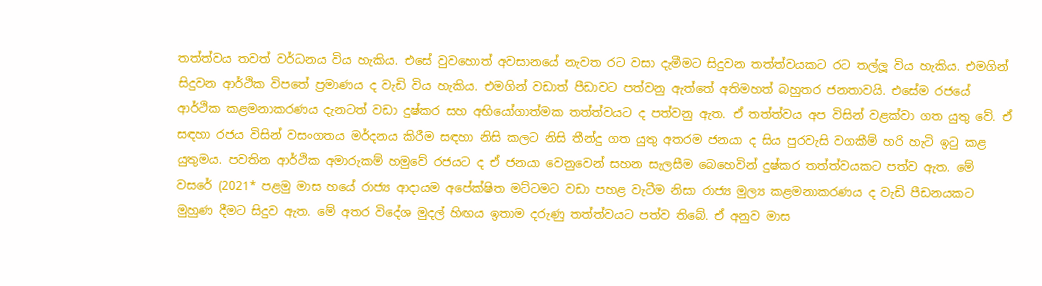තත්ත්වය තවත් වර්ධනය විය හැකිය. එසේ වුවහොත් අවසානයේ නැවත රට වසා දැමීමට සිදුවන තත්ත්වයකට රට තල්ලූ විය හැකිය. එමගින් සිදුවන ආර්ථික විපතේ ප්‍රමාණය ද වැඩි විය හැකිය. එමගින් වඩාත් පීඩාවට පත්වනු ඇත්තේ අතිමහත් බහුතර ජනතාවයි. එසේම රජයේ ආර්ථික කළමනාකරණය දැනටත් වඩා දුෂ්කර සහ අභියෝගාත්මක තත්ත්වයට ද පත්වනු ඇත. ඒ තත්ත්වය අප විසින් වළක්වා ගත යුතු වේ. ඒ සඳහා රජය විසින් වසංගතය මර්දනය කිරීම සඳහා නිසි කලට නිසි තීන්දු ගත යුතු අතරම ජනයා ද සිය පුරවැසි වගකීම් හරි හැටි ඉටු කළ යුතුමය. පවතින ආර්ථික අමාරුකම් හමුවේ රජයට ද ඒ ජනයා වෙනුවෙන් සහන සැලසීම බෙහෙවින් දුෂ්කර තත්ත්වයකට පත්ව ඇත. මේ වසරේ (2021* පළමු මාස හයේ රාජ්‍ය ආදායම අපේක්ෂිත මට්ටමට වඩා පහළ වැටීම නිසා රාජ්‍ය මුල්‍ය කළමනාකරණය ද වැඩි පීඩනයකට මුහුණ දීමට සිදුව ඇත. මේ අතර විදේශ මුදල් හිඟය ඉතාම දරුණු තත්ත්වයට පත්ව තිබේ. ඒ අනුව මාස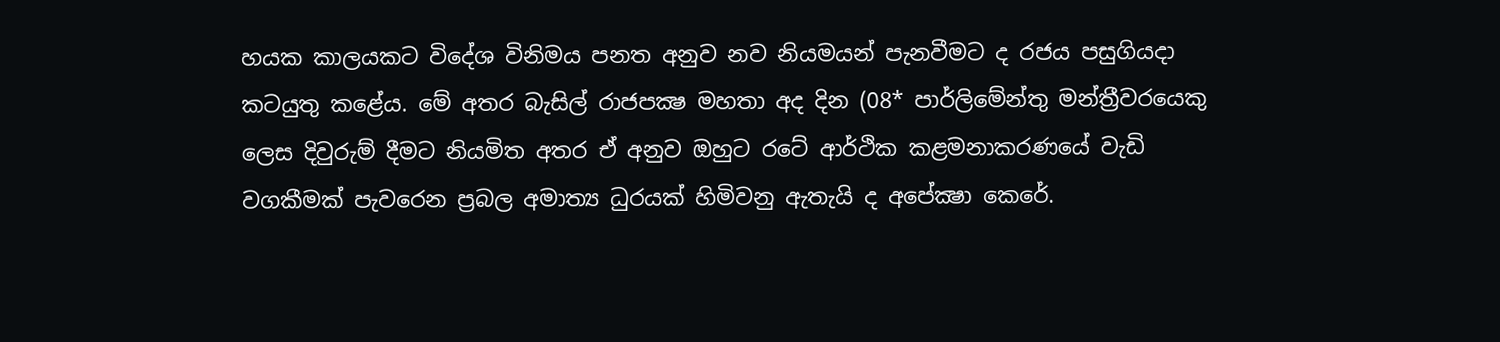හයක කාලයකට විදේශ විනිමය පනත අනුව නව නියමයන් පැනවීමට ද රජය පසුගියදා කටයුතු කළේය. මේ අතර බැසිල් රාජපක්‍ෂ මහතා අද දින (08* පාර්ලිමේන්තු මන්ත්‍රීවරයෙකු ලෙස දිවුරුම් දීමට නියමිත අතර ඒ අනුව ඔහුට රටේ ආර්ථික කළමනාකරණයේ වැඩි වගකීමක් පැවරෙන ප්‍රබල අමාත්‍ය ධුරයක් හිමිවනු ඇතැයි ද අපේක්‍ෂා කෙරේ.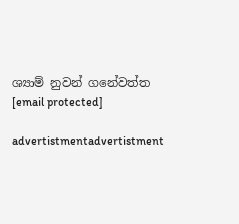ශ්‍යාම් නුවන් ගනේවත්ත
[email protected]

advertistmentadvertistment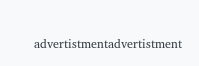advertistmentadvertistment